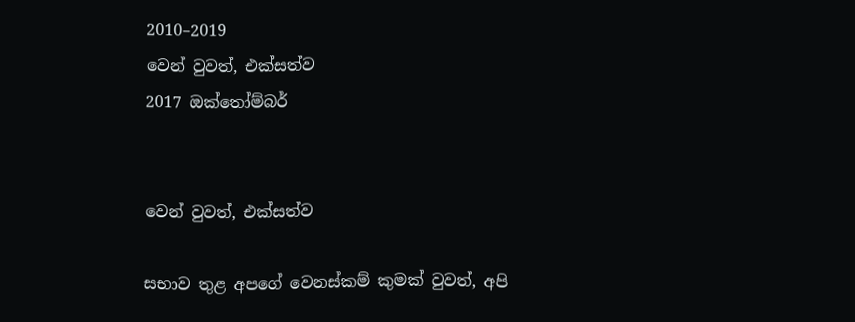2010–2019
වෙන් වුවත්, එක්සත්ව
2017 ඔක්තෝම්බර්


වෙන් වුවත්, එක්සත්ව

සභාව තුළ අපගේ වෙනස්කම් කුමක් වුවත්, අපි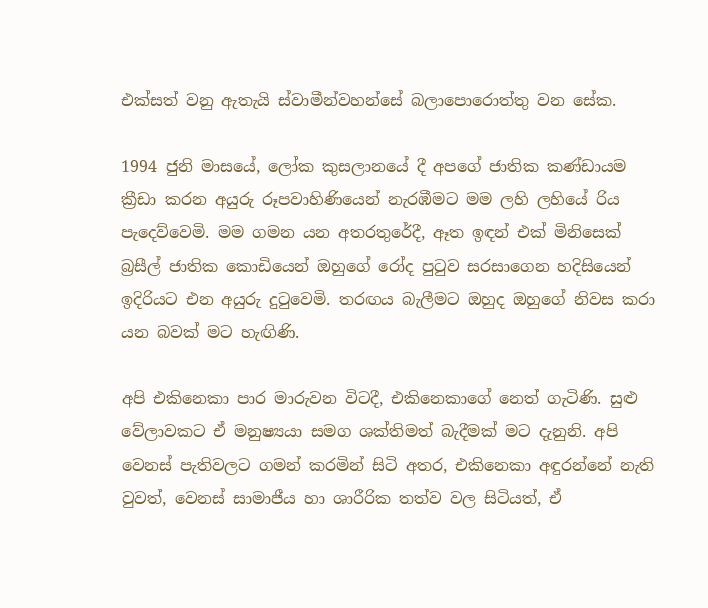එක්සත් වනු ඇතැයි ස්වාමීන්වහන්සේ බලාපොරොත්තු වන සේක.

1994 ජුනි මාසයේ, ලෝක කුසලානයේ දී අපගේ ජාතික කණ්ඩායම ක්‍රීඩා කරන අයුරු රූපවාහිණියෙන් නැරඹීමට මම ලහි ලහියේ රිය පැදෙව්වෙමි. මම ගමන යන අතරතුරේදී, ඈත ඉඳන් එක් මිනිසෙක් බ්‍රසීල් ජාතික කොඩියෙන් ඔහුගේ රෝද පුටුව සරසාගෙන හදිසියෙන් ඉදිරියට එන අයුරු දුටුවෙමි. තරඟය බැලීමට ඔහුද ඔහුගේ නිවස කරා යන බවක් මට හැඟිණි.

අපි එකිනෙකා පාර මාරුවන විටදී, එකිනෙකාගේ නෙත් ගැටිණි. සුළු වේලාවකට ඒ මනුෂ්‍යයා සමග ශක්තිමත් බැදීමක් මට දැනුනි. අපි වෙනස් පැතිවලට ගමන් කරමින් සිටි අතර, එකිනෙකා අඳුරන්නේ නැති වුවත්, වෙනස් සාමාජීය හා ශාරීරික තත්ව වල සිටියත්, ඒ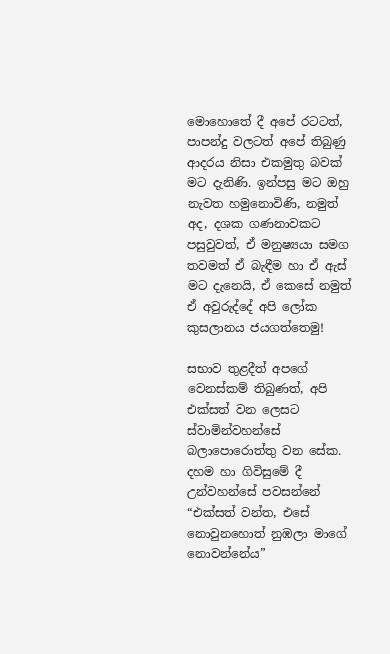මොහොතේ දී අපේ රටටත්, පාපන්දු වලටත් අපේ තිබුණු ආදරය නිසා එකමුතු බවක් මට දැනිණි. ඉන්පසු මට ඔහු නැවත හමුනොවිණි, නමුත් අද, දශක ගණනාවකට පසුවුවත්, ඒ මනුෂ්‍යයා සමග තවමත් ඒ බැඳීම හා ඒ ඇස් මට දැනෙයි, ඒ කෙසේ නමුත් ඒ අවුරුද්දේ අපි ලෝක කුසලානය ජයගත්තෙමු!

සභාව තුළදීත් අපගේ වෙනස්කම් තිබුණත්, අපි එක්සත් වන ලෙසට ස්වාමින්වහන්සේ බලාපොරොත්තු වන සේක. දහම හා ගිවිසුමේ දී උන්වහන්සේ පවසන්නේ “එක්සත් වන්ත, එසේ නොවුනහොත් නුඹලා මාගේ නොවන්නේය”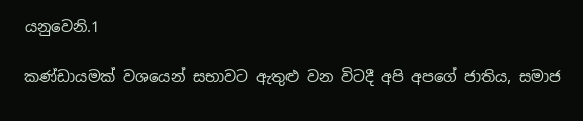යනුවෙනි.1

කණ්ඩායමක් වශයෙන් සභාවට ඇතුළු වන විටදී අපි අපගේ ජාතිය, සමාජ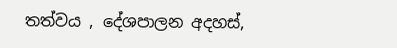තත්වය , දේශපාලන අදහස්,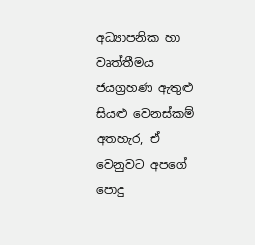අධ්‍යාපනික හා වෘත්තීමය ජයග්‍රහණ ඇතුළු සියළු වෙනස්කම් අතහැර, ඒ වෙනුවට අපගේ පොදු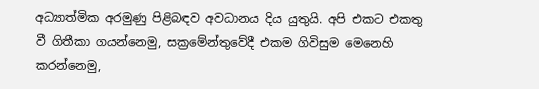අධ්‍යාත්මික අරමුණු පිළිබඳව අවධානය දිය යුතුයි. අපි එකට එකතු වී ගිතීකා ගයන්නෙමු, සක්‍රමේන්තුවේදී එකම ගිවිසුම මෙනෙහි කරන්නෙමු,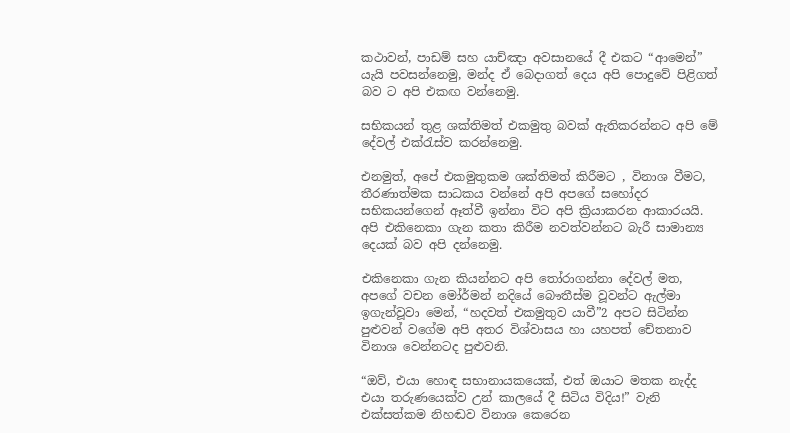කථාවන්, පාඩම් සහ යාච්ඤා අවසානයේ දී එකට “ආමෙන්” යැයි පවසන්නෙමු, මන්ද ඒ බෙදාගත් දෙය අපි පොදුවේ පිළිගත් බව ට අපි එකඟ වන්නෙමු.

සභිකයන් තුළ ශක්තිමත් එකමුතු බවක් ඇතිකරන්නට අපි මේ දේවල් එක්රැස්ව කරන්නෙමු.

එනමුත්, අපේ එකමුතුකම ශක්තිමත් කිරීමට , විනාශ වීමට, තීරණාත්මක සාධකය වන්නේ අපි අපගේ සහෝදර සභිකයන්ගෙන් ඈත්වී ඉන්නා විට අපි ක්‍රියාකරන ආකාරයයි. අපි එකිනෙකා ගැන කතා කිරීම නවත්වන්නට බැරී සාමාන්‍ය දෙයක් බව අපි දන්නෙමු.

එකිනෙකා ගැන කියන්නට අපි තෝරාගන්නා දේවල් මත, අපගේ වචන මෝර්මන් නදියේ බෞතීස්ම වූවන්ට ඇල්මා ඉගැන්වූවා මෙන්, “හදවත් එකමුතුව යාවී”2 අපට සිටින්න පුළුවන් වගේම අපි අතර විශ්වාසය හා යහපත් චේතනාව විනාශ වෙන්නටද පුළුවනි.

“ඔව්, එයා හොඳ සභානායකයෙක්, එත් ඔයාට මතක නැද්ද එයා තරුණයෙක්ව උන් කාලයේ දී සිටිය විදිය!” වැනි එක්සත්කම නිහඬව විනාශ කෙරෙන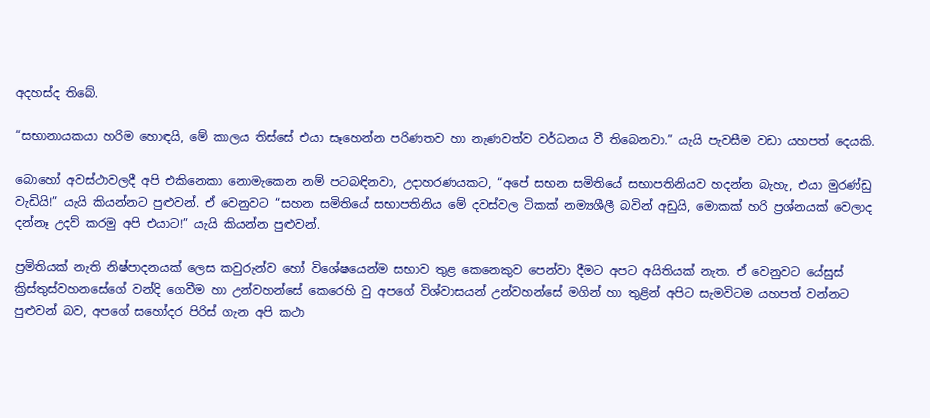අදහස්ද තිබේ.

“සභානායකයා හරිම හොඳයි, මේ කාලය තිස්සේ එයා සෑහෙන්න පරිණතව හා නැණවත්ව වර්ධනය වී තිබෙනවා.” යැයි පැවසීම වඩා යහපත් දෙයකි.

බොහෝ අවස්ථාවලදී අපි එකිනෙකා නොමැකෙන නම් පටබඳිනවා, උදාහරණයකට, “අපේ සභන සමිතියේ සභාපතිනියව හදන්න බැහැ, එයා මුරණ්ඩු වැඩියි!” යැයි කියන්නට පුළුවන්. ඒ වෙනුවට “සහන සමිතියේ සභාපතිනිය මේ දවස්වල ටිකක් නම්‍යශීලී බවින් අඩුයි, මොකක් හරි ප්‍රශ්නයක් වෙලාද දන්නෑ උදව් කරමු අපි එයාට!” යැයි කියන්න පුළුවන්.

ප්‍රමිතියක් නැති නිෂ්පාදනයක් ලෙස කවුරුන්ව හෝ විශේෂයෙන්ම සභාව තුළ කෙනෙකුව පෙන්වා දීමට අපට අයිතියක් නැත. ඒ වෙනුවට යේසුස් ක්‍රිස්තුස්වහනසේගේ වන්දි ගෙවීම හා උන්වහන්සේ කෙරෙහි වු අපගේ විශ්වාසයන් උන්වහන්සේ මගින් හා තුළින් අපිට සැමවිටම යහපත් වන්නට පුළුවන් බව, අපගේ සහෝදර පිරිස් ගැන අපි කථා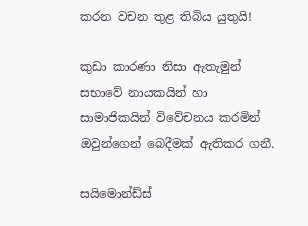කරන වචන තුළ තිබිය යුතුයි!

කුඩා කාරණා නිසා ඇතැමුන් සභාවේ නායකයින් හා සාමාජිකයින් විවේචනය කරමින් ඔවුන්ගෙන් බෙදීමක් ඇතිකර ගනී.

සයිමොන්ඩ්ස්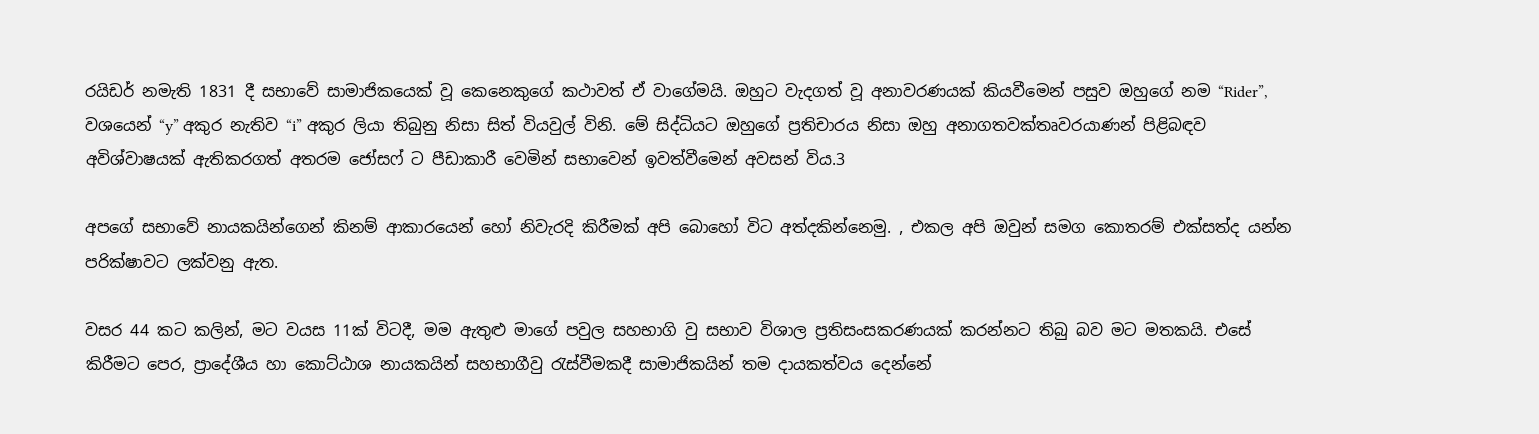රයිඩර් නමැති 1831 දී සභාවේ සාමාජිකයෙක් වූ කෙනෙකුගේ කථාවත් ඒ වාගේමයි. ඔහුට වැදගත් වූ අනාවරණයක් කියවීමෙන් පසුව ඔහුගේ නම “Rider”, වශයෙන් “y” අකුර නැතිව “i” අකුර ලියා තිබුනු නිසා සිත් වියවුල් විනි. මේ සිද්ධියට ඔහුගේ ප්‍රතිචාරය නිසා ඔහු අනාගතවක්තෘවරයාණන් පිළිබඳව අවිශ්වාෂයක් ඇතිකරගත් අතරම ජෝසෆ් ට පීඩාකාරී වෙමින් සභාවෙන් ඉවත්වීමෙන් අවසන් විය.3

අපගේ සභාවේ නායකයින්ගෙන් කිනම් ආකාරයෙන් හෝ නිවැරදි කිරීමක් අපි බොහෝ විට අත්දකින්නෙමු. , එකල අපි ඔවුන් සමග කොතරම් එක්සත්ද යන්න පරික්ෂාවට ලක්වනු ඇත.

වසර 44 කට කලින්, මට වයස 11ක් විටදී, මම ඇතුළු මාගේ පවුල සහභාගි වු සභාව විශාල ප්‍රතිසංසකරණයක් කරන්නට තිබු බව මට මතකයි. එසේ කිරීමට පෙර, ප්‍රාදේශීය හා කොට්ඨාශ නායකයින් සහභාගීවු රැස්වීමකදී සාමාජිකයින් තම දායකත්වය දෙන්නේ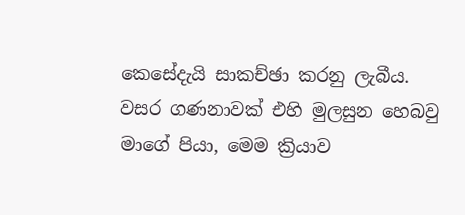කෙසේදැයි සාකච්ඡා කරනු ලැබීය. වසර ගණනාවක් එහි මුලසුන හෙබවු මාගේ පියා, මෙම ක්‍රියාව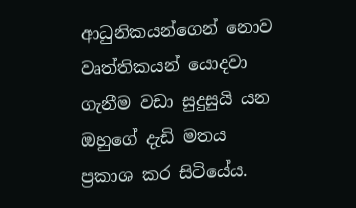ආධුනිකයන්ගෙන් නොව වෘත්තිකයන් යොදවා ගැනීම වඩා සුදුසුයි යන ඔහුගේ දැඩි මතය ප්‍රකාශ කර සිටියේය.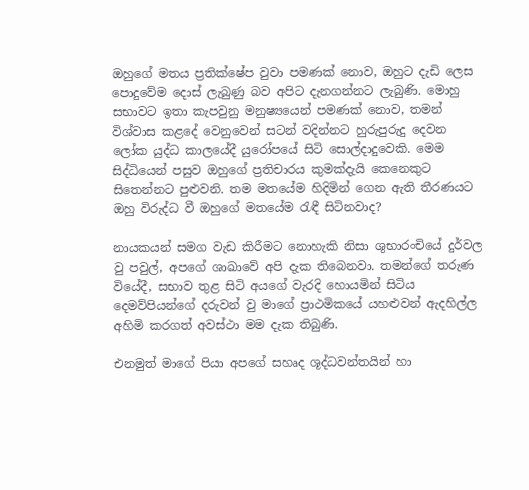ඔහුගේ මතය ප්‍රතික්ෂේප වුවා පමණක් නොව, ඔහුට දැඩි ලෙස පොදුවේම දොස් ලැබුණු බව අපිට දැනගන්නට ලැබුණි. මොහු සභාවට ඉතා කැපවුනු මනුෂ්‍යයෙන් පමණක් නොව, තමන් විශ්වාස කළදේ වෙනුවෙන් සටන් වදින්නට හුරුපුරුදු දෙවන ලෝක යුද්ධ කාලයේදී යුරෝපයේ සිටි සොල්දාදුවෙකි. මෙම සිද්ධියෙන් පසුව ඔහුගේ ප්‍රතිචාරය කුමක්දැයි කෙනෙකුට සිතෙන්නට පුළුවනි. තම මතයේම හිදිමින් ගෙන ඇති තීරණයට ඔහු විරුද්ධ වී ඔහුගේ මතයේම රැඳී සිටිනවාද?

නායකයන් සමග වැඩ කිරීමට නොහැකි නිසා ශුභාරංචියේ දුර්වල වු පවුල්, අපගේ ශාඛාවේ අපි දැක තිබෙනවා. තමන්ගේ තරුණ වියේදී, සභාව තුළ සිටි අයගේ වැරදි හොයමින් සිටිය දෙමව්පියන්ගේ දරුවන් වු මාගේ ප්‍රාථමිකයේ යහළුවන් ඇදහිල්ල අහිමි කරගත් අවස්ථා මම දැක තිබුණි.

එනමුත් මාගේ පියා අපගේ සහෘද ශූද්ධවන්තයින් හා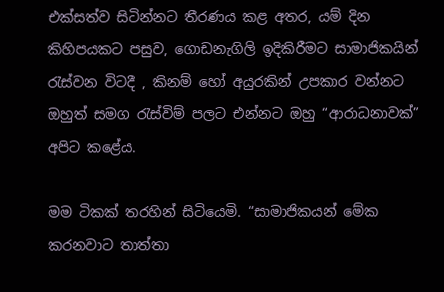එක්සත්ව සිටින්නට තීරණය කළ අතර, යම් දින කිහිපයකට පසුව, ගොඩනැගිලි ඉදිකිරීමට සාමාජිකයින් රැස්වන විටදී , කිනම් හෝ අයුරකින් උපකාර වන්නට ඔහුත් සමග රැස්විම් පලට එන්නට ඔහු “ආරාධනාවක්” අපිට කළේය.

මම ටිකක් තරහින් සිටියෙමි. “සාමාජිකයන් මේක කරනවාට තාත්තා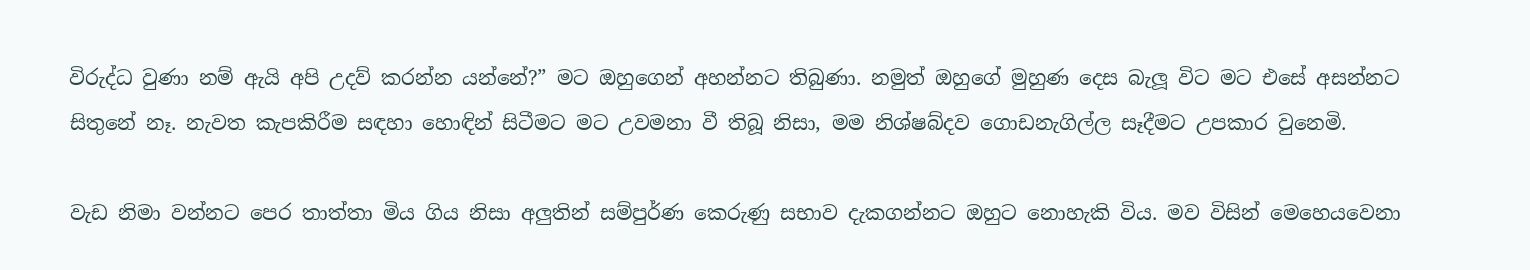විරුද්ධ වුණා නම් ඇයි අපි උදව් කරන්න යන්නේ?” මට ඔහුගෙන් අහන්නට තිබුණා. නමුත් ඔහුගේ මුහුණ දෙස බැලූ විට මට එසේ අසන්නට සිතුනේ නෑ. නැවත කැපකිරීම සඳහා හොඳින් සිටීමට මට උවමනා වී තිබූ නිසා, මම නිශ්ෂබ්දව ගොඩනැගිල්ල සෑදීමට උපකාර වුනෙමි.

වැඩ නිමා වන්නට පෙර තාත්තා මිය ගිය නිසා අලුතින් සම්පුර්ණ කෙරුණු සභාව දැකගන්නට ඔහුට නොහැකි විය. මව විසින් මෙහෙයවෙනා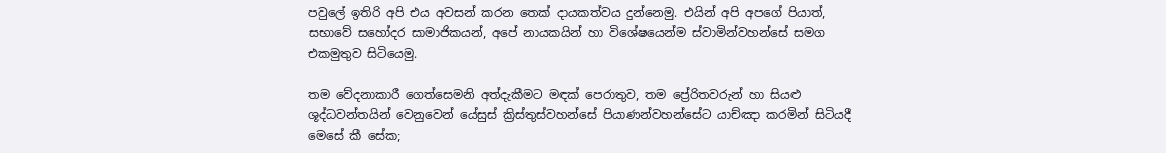පවුලේ ඉතිරි අපි එය අවසන් කරන තෙක් දායකත්වය දුන්නෙමු. එයින් අපි අපගේ පියාත්, සභාවේ සහෝදර සාමාජිකයන්, අපේ නායකයින් හා විශේෂයෙන්ම ස්වාමින්වහන්සේ සමග එකමුතුව සිටියෙමු.

තම වේදනාකාරී ගෙත්සෙමනි අත්දැකීමට මඳක් පෙරාතුව, තම ප්‍රේරිතවරුන් හා සියළු ශූද්ධවන්තයින් වෙනුවෙන් යේසුස් ක්‍රිස්තුස්වහන්සේ පියාණන්වහන්සේට යාච්ඤා කරමින් සිටියදී මෙසේ කී සේක;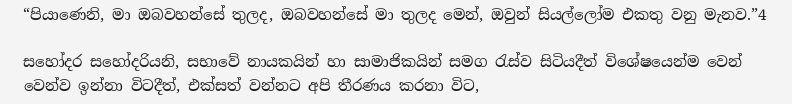“පියාණෙනි, මා ඔබවහන්සේ තුලද, ඔබවහන්සේ මා තුලද මෙන්, ඔවුන් සියල්ලෝම එකතු වනු මැනව.”4

සහෝදර සහෝදරියනි, සභාවේ නායකයින් හා සාමාජිකයින් සමග රැස්ව සිටියදීත් විශේෂයෙන්ම වෙන් වෙන්ව ඉන්නා විටදීත්, එක්සත් වන්නට අපි තීරණය කරනා විට,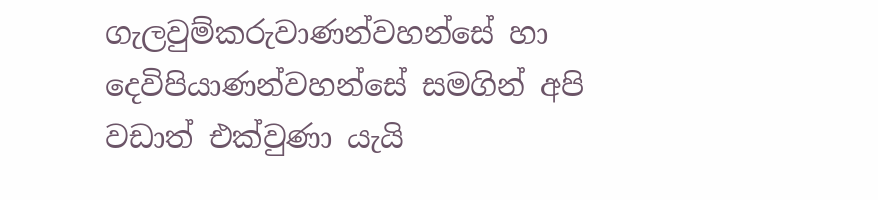ගැලවුම්කරුවාණන්වහන්සේ හා දෙවිපියාණන්වහන්සේ සමගින් අපි වඩාත් එක්වුණා යැයි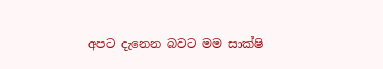අපට දැනෙන බවට මම සාක්ෂි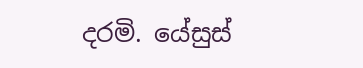දරමි. යේසුස්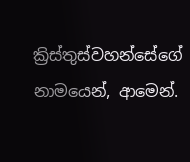ක්‍රිස්තුස්වහන්සේගේ නාමයෙන්, ආමෙන්.